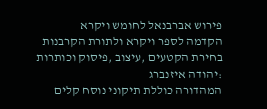פירוש אברבנאל לחומש ויקרא
הקדמה לספר ויקרא ולתורת הקרבנות
בחירת הקטעים ,עיצוב ,פיסוק וכותרות :יהודה איזנברג
המהדורה כוללת תיקוני נוסח קלים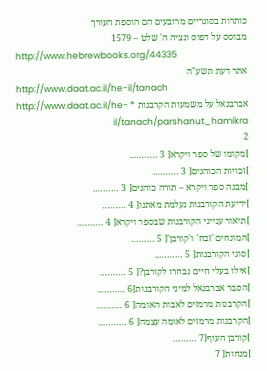כותרות בסוגריים מרובעים הם הוספת העורך
מבוסס על דפוס ונציה ה' שלט – 1579
http://www.hebrewbooks.org/44335
אתר דעת תשע"ה
http://www.daat.ac.il/he-il/tanach
אברבנאל על משמעות הקרבנות * http://www.daat.ac.il/he-il/tanach/parshanut_hamikra
2
]מקומו של ספר ויקרא[ 3 ………..
]זכויות הכוהנים[ 3 ……….
]מבנה ספר ויקרא – תורה כוהנים[ 3 ……….
]ידיעת הקורבנות נעלמת מאתנו[ 4 ………
]תיאור ענייני הקורבנות שבספר ויקרא[ 4 ……….
]המונחים 'זבח' ו'קורבן'[ 5 ………
]סוגי הקורבנות[ 5 ………..
]אילו בעלי חיים נבחרו לקורבן?[ 5 ……….
]הסבר אברבנאל למיני הקורבנות[6 ………..
]הקרבנות מרמזים לאבות האומה[ 6 ……….
]הקרבנות מרמזים לאומה עצמה[ 6 ………..
]קורבן העוף[7 ………
]מנחות[ 7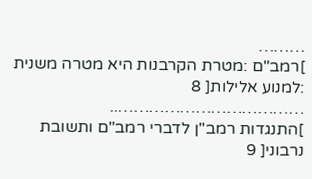………
]רמב"ם :מטרת הקרבנות היא מטרה משנית :למנוע אלילות[ 8 ………………………………..
]התנגדות רמב"ן לדברי רמב"ם ותשובת נרבוני[ 9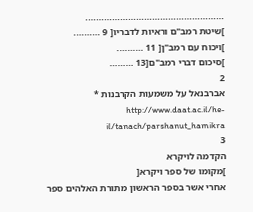…………………………………………….
]שיטת רמב"ם וראיות לדבריו[ 9 ……….
]ויכוח עם רמב"ן[ 11 ……….
]סיכום דברי רמב"ם[13 ………
2
אברבנאל על משמעות הקרבנות * http://www.daat.ac.il/he-il/tanach/parshanut_hamikra
3
הקדמה לויקרא
]מקומו של ספר ויקרא[
אחרי אשר בספר הראשון מתורת האלהים ספר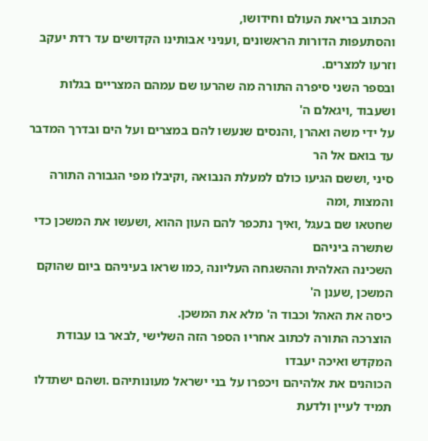הכתוב בריאת העולם וחידושו,
והסתעפות הדורות הראשונים ,ועניני אבותינו הקדושים עד רדת יעקב וזרעו למצרים.
ובספר השני סיפרה התורה מה שהרעו שם עמהם המצריים בגלות ושעבוד ,ויגאלם ה'
על ידי משה ואהרן ,והנסים שנעשו להם במצרים ועל הים ובדרך המדבר עד בואם אל הר
סיני ,וששם הגיעו כולם למעלת הנבואה ,וקיבלו מפי הגבורה התורה והמצות ,ומה
שחטאו שם בעגל ,ואיך נתכפר להם העון ההוא ,ושעשו את המשכן כדי שתשרה ביניהם
השכינה האלהית וההשגחה העליונה ,כמו שראו בעיניהם ביום שהוקם המשכן ,שענן ה'
כיסה את האהל וכבוד ה' מלא את המשכן.
הוצרכה התורה לכתוב אחריו הספר הזה השלישי ,לבאר בו עבודת המקדש ואיכה יעבדו
הכוהנים את אלהיהם ויכפרו על בני ישראל מעונותיהם .ושהם ישתדלו תמיד לעיין ולדעת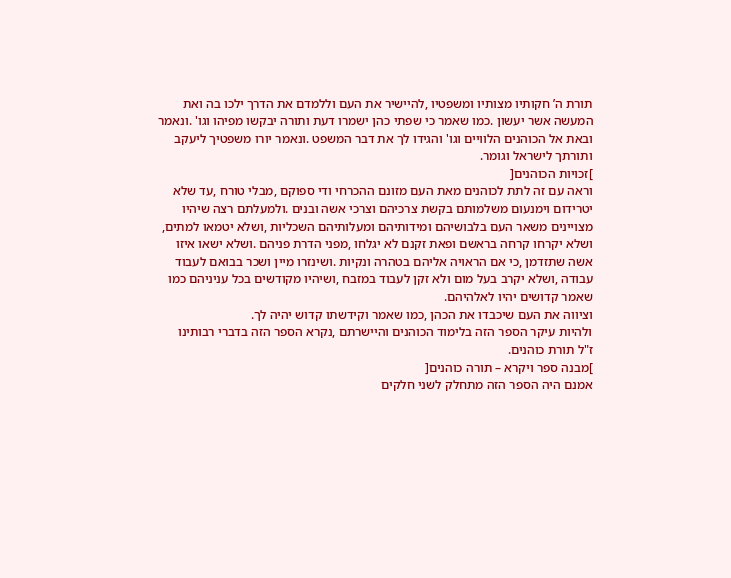תורת ה’ חקותיו מצותיו ומשפטיו ,להיישיר את העם וללמדם את הדרך ילכו בה ואת
המעשה אשר יעשון .כמו שאמר כי שפתי כהן ישמרו דעת ותורה יבקשו מפיהו וגו' .ונאמר
ובאת אל הכוהנים הלוויים וגו' והגידו לך את דבר המשפט .ונאמר יורו משפטיך ליעקב
ותורתך לישראל וגומר.
]זכויות הכוהנים[
וראה עם זה לתת לכוהנים מאת העם מזונם ההכרחי ודי ספוקם ,מבלי טורח ,עד שלא
יטרידום וימנעום משלמותם בקשת צרכיהם וצרכי אשה ובנים .ולמעלתם רצה שיהיו
מצויינים משאר העם בלבושיהם ומידותיהם ומעלותיהם השכליות ,ושלא יטמאו למתים,
ושלא יקרחו קרחה בראשם ופאת זקנם לא יגלחו ,מפני הדרת פניהם .ושלא ישאו איזו
אשה שתזדמן ,כי אם הראויה אליהם בטהרה ונקיות .ושינזרו מיין ושכר בבואם לעבוד
עבודה ,ושלא יקרב בעל מום ולא זקן לעבוד במזבח ,ושיהיו מקודשים בכל עניניהם כמו
שאמר קדושים יהיו לאלהיהם.
וציווה את העם שיכבדו את הכהן ,כמו שאמר וקידשתו קדוש יהיה לך.
ולהיות עיקר הספר הזה בלימוד הכוהנים והיישרתם ,נקרא הספר הזה בדברי רבותינו
ז"ל תורת כוהנים.
]מבנה ספר ויקרא – תורה כוהנים[
אמנם היה הספר הזה מתחלק לשני חלקים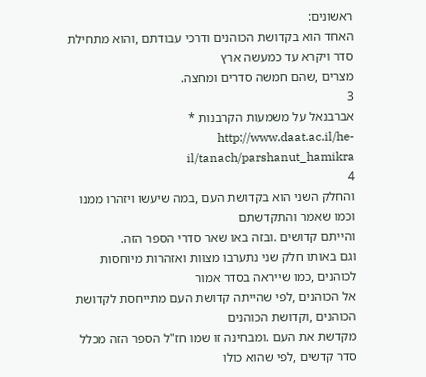ראשונים:
האחד הוא בקדושת הכוהנים ודרכי עבודתם ,והוא מתחילת סדר ויקרא עד כמעשה ארץ
מצרים ,שהם חמשה סדרים ומחצה.
3
אברבנאל על משמעות הקרבנות * http://www.daat.ac.il/he-il/tanach/parshanut_hamikra
4
והחלק השני הוא בקדושת העם ,במה שיעשו ויזהרו ממנו וכמו שאמר והתקדשתם
והייתם קדושים .ובזה באו שאר סדרי הספר הזה.
וגם באותו חלק שני נתערבו מצוות ואזהרות מיוחסות לכוהנים ,כמו שייראה בסדר אמור
אל הכוהנים ,לפי שהייתה קדושת העם מתייחסת לקדושת הכוהנים ,וקדושת הכוהנים
מקדשת את העם .ומבחינה זו שמו חז"ל הספר הזה מכלל סדר קדשים ,לפי שהוא כולו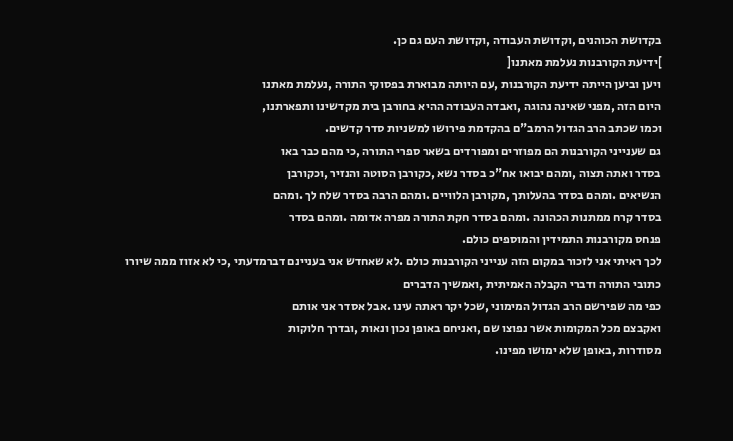בקדושת הכוהנים ,וקדושת העבודה ,וקדושת העם גם כן.
]ידיעת הקורבנות נעלמת מאתנו[
ויען וביען הייתה ידיעת הקורבנות ,עם היותה מבוארת בפסוקי התורה ,נעלמת מאתנו
היום הזה ,מפני שאינה נהוגה ,ואבדה העבודה ההיא בחורבן בית מקדשינו ותפארתנו,
וכמו שכתב הרב הגדול הרמב"ם בהקדמת פירושו למשניות סדר קדשים.
גם שענייני הקורבנות הם מפוזרים ומפורדים בשאר ספרי התורה ,כי מהם כבר באו
בסדר ואתה תצוה ,ומהם יבואו אח"כ בסדר נשא ,כקורבן הסוטה והנזיר ,וכקורבן
הנשיאים .ומהם בסדר בהעלותך ,מקורבן הלוויים .ומהם הרבה בסדר שלח לך .ומהם
בסדר קרח ממתנות הכהונה .ומהם בסדר חקת התורה מפרה אדומה .ומהם בסדר
פנחס מקורבנות התמידין והמוספים כולם.
לכך ראיתי אני לזכור במקום הזה ענייני הקורבנות כולם .לא שאחדש אני בעניינם דברמדעתי ,כי לא אזוז ממה שיורו כתובי התורה ודברי הקבלה האמיתית ,ואמשיך הדברים
כפי מה שפירשם הרב הגדול המימוני ,שכל יקר ראתה עינו .אבל אסדר אני אותם
ואקבצם מכל המקומות אשר נפוצו שם ,ואניחם באופן נכון ונאות ,ובדרך חלוקות
מסודרות ,באופן שלא ימושו מפינו.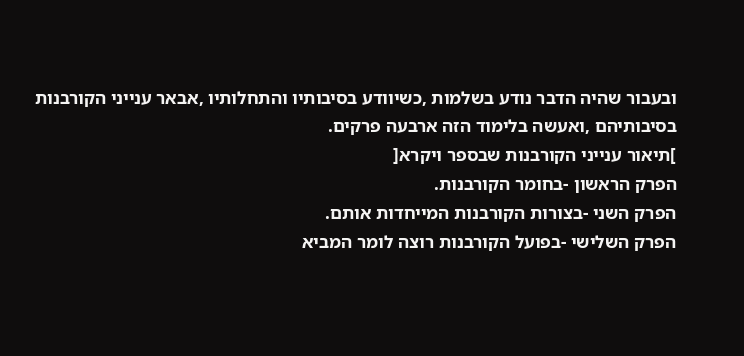ובעבור שהיה הדבר נודע בשלמות ,כשיוודע בסיבותיו והתחלותיו ,אבאר ענייני הקורבנות
בסיבותיהם ,ואעשה בלימוד הזה ארבעה פרקים.
]תיאור ענייני הקורבנות שבספר ויקרא[
הפרק הראשון -בחומר הקורבנות.
הפרק השני -בצורות הקורבנות המייחדות אותם.
הפרק השלישי -בפועל הקורבנות רוצה לומר המביא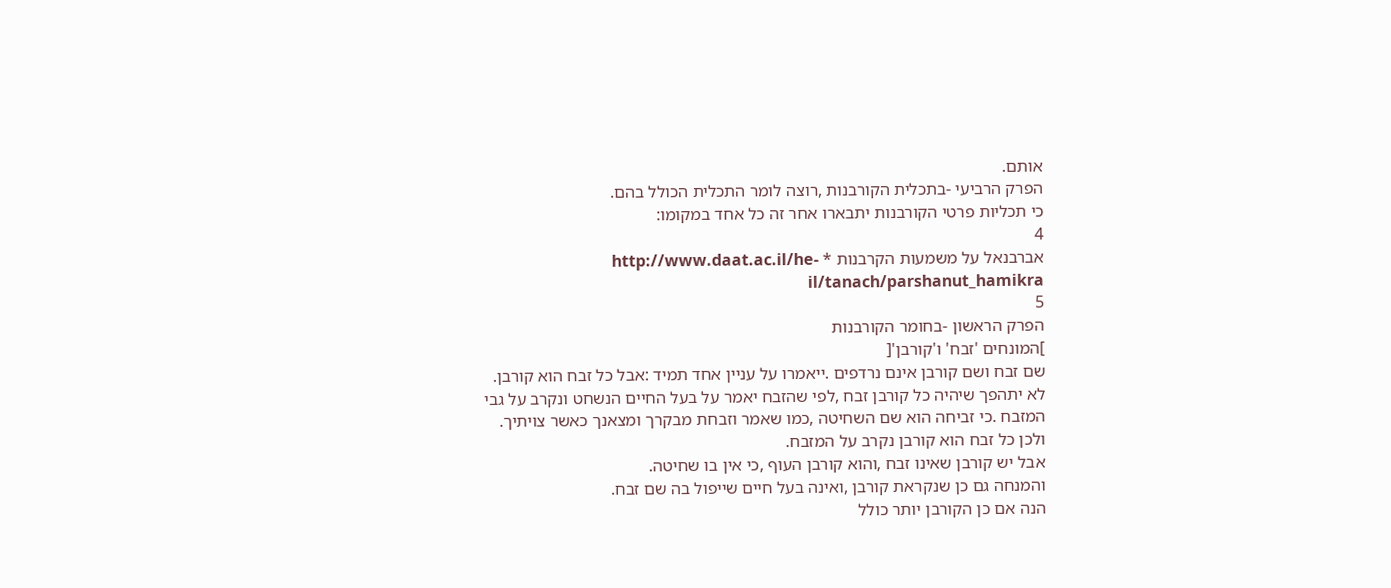אותם.
הפרק הרביעי -בתכלית הקורבנות ,רוצה לומר התכלית הכולל בהם.
כי תכליות פרטי הקורבנות יתבארו אחר זה כל אחד במקומו:
4
אברבנאל על משמעות הקרבנות * http://www.daat.ac.il/he-il/tanach/parshanut_hamikra
5
הפרק הראשון -בחומר הקורבנות
]המונחים 'זבח' ו'קורבן'[
שם זבח ושם קורבן אינם נרדפים .ייאמרו על עניין אחד תמיד :אבל כל זבח הוא קורבן.
לא יתהפך שיהיה כל קורבן זבח ,לפי שהזבח יאמר על בעל החיים הנשחט ונקרב על גבי
המזבח .כי זביחה הוא שם השחיטה ,כמו שאמר וזבחת מבקרך ומצאנך כאשר צויתיך.
ולכן כל זבח הוא קורבן נקרב על המזבח.
אבל יש קורבן שאינו זבח ,והוא קורבן העוף ,כי אין בו שחיטה.
והמנחה גם כן שנקראת קורבן ,ואינה בעל חיים שייפול בה שם זבח.
הנה אם כן הקורבן יותר כולל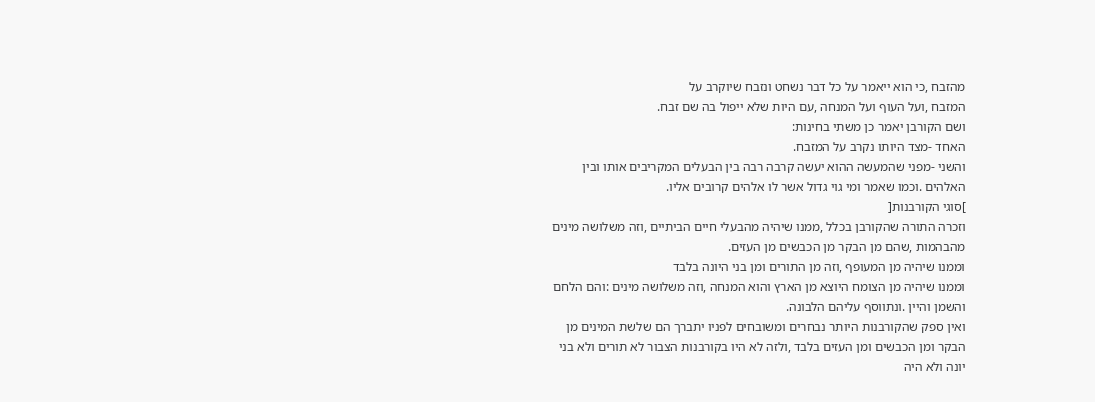מהזבח ,כי הוא ייאמר על כל דבר נשחט ונזבח שיוקרב על
המזבח ,ועל העוף ועל המנחה ,עם היות שלא ייפול בה שם זבח.
ושם הקורבן יאמר כן משתי בחינות:
האחד -מצד היותו נקרב על המזבח.
והשני -מפני שהמעשה ההוא יעשה קרבה רבה בין הבעלים המקריבים אותו ובין
האלהים .וכמו שאמר ומי גוי גדול אשר לו אלהים קרובים אליו.
]סוגי הקורבנות[
וזכרה התורה שהקורבן בכלל ,ממנו שיהיה מהבעלי חיים הביתיים ,וזה משלושה מינים
מהבהמות ,שהם מן הבקר מן הכבשים מן העזים.
וממנו שיהיה מן המעופף ,וזה מן התורים ומן בני היונה בלבד
וממנו שיהיה מן הצומח היוצא מן הארץ והוא המנחה ,וזה משלושה מינים :והם הלחם
והשמן והיין .ונתווסף עליהם הלבונה.
ואין ספק שהקורבנות היותר נבחרים ומשובחים לפניו יתברך הם שלשת המינים מן
הבקר ומן הכבשים ומן העזים בלבד ,ולזה לא היו בקורבנות הצבור לא תורים ולא בני
יונה ולא היה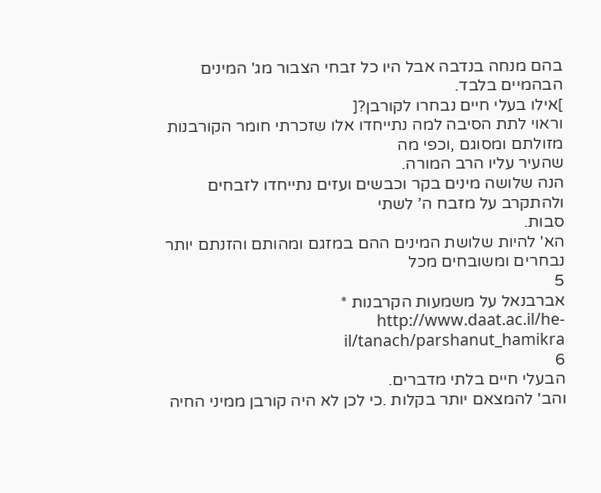בהם מנחה בנדבה אבל היו כל זבחי הצבור מג' המינים הבהמיים בלבד.
]אילו בעלי חיים נבחרו לקורבן?[
וראוי לתת הסיבה למה נתייחדו אלו שזכרתי חומר הקורבנות מזולתם ומסוגם ,וכפי מה
שהעיר עליו הרב המורה.
הנה שלושה מינים בקר וכבשים ועזים נתייחדו לזבחים ולהתקרב על מזבח ה’ לשתי
סבות.
הא' להיות שלושת המינים ההם במזגם ומהותם והזנתם יותר נבחרים ומשובחים מכל
5
אברבנאל על משמעות הקרבנות * http://www.daat.ac.il/he-il/tanach/parshanut_hamikra
6
הבעלי חיים בלתי מדברים.
והב' להמצאם יותר בקלות .כי לכן לא היה קורבן ממיני החיה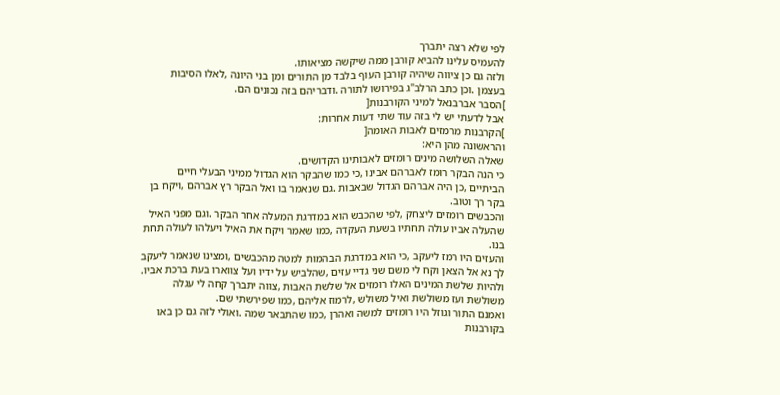לפי שלא רצה יתברך
להעמיס עלינו להביא קורבן ממה שיקשה מציאותו.
ולזה גם כן ציווה שיהיה קורבן העוף בלבד מן התורים ומן בני היונה ,לאלו הסיבות
בעצמן .וכן כתב הרלב"ג בפירושו לתורה .ודבריהם בזה נכונים הם.
]הסבר אברבנאל למיני הקורבנות[
אבל לדעתי יש לי בזה עוד שתי דעות אחרות:
]הקרבנות מרמזים לאבות האומה[
והראשונה מהן היא:
שאלה השלושה מינים רומזים לאבותינו הקדושים.
כי הנה הבקר רומז לאברהם אבינו ,כי כמו שהבקר הוא הגדול ממיני הבעלי חיים
הביתיים ,כן היה אברהם הגדול שבאבות .גם שנאמר בו ואל הבקר רץ אברהם ,ויקח בן
בקר רך וטוב.
והכבשים רומזים ליצחק ,לפי שהכבש הוא במדרגת המעלה אחר הבקר .וגם מפני האיל
שהעלה אביו עולה תחתיו בשעת העקדה ,כמו שאמר ויקח את האיל ויעלהו לעולה תחת
בנו.
והעזים היו רמז ליעקב ,כי הוא במדרגת הבהמות למטה מהכבשים ,ומצינו שנאמר ליעקב
לך נא אל הצאן וקח לי משם שני גדיי עזים ,שהלביש על ידיו ועל צווארו בעת ברכת אביו.
ולהיות שלשת המינים האלו רומזים אל שלשת האבות ,צווה יתברך קחה לי עגלה
משולשת ועז משולשת ואיל משולש ,לרמוז אליהם ,כמו שפירשתי שם.
ואמנם התור וגוזל היו רומזים למשה ואהרן ,כמו שהתבאר שמה .ואולי לזה גם כן באו
בקורבנות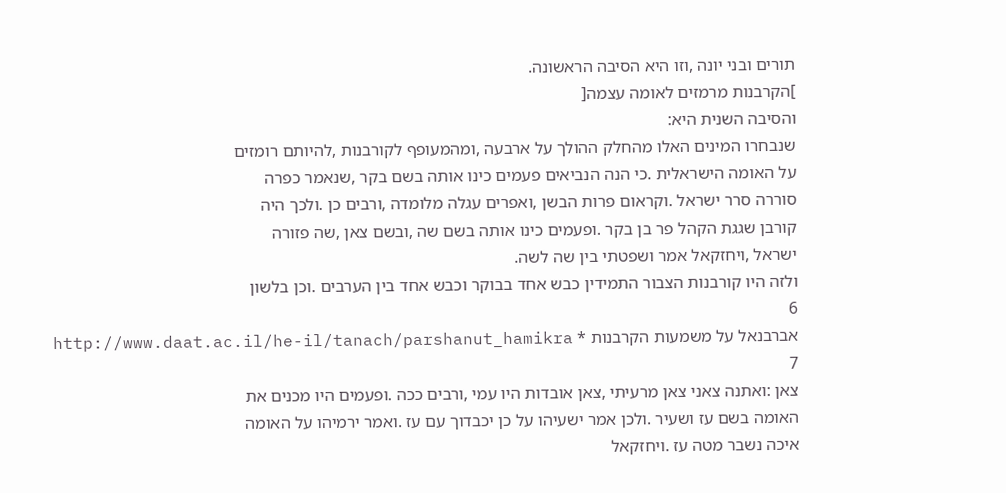תורים ובני יונה ,וזו היא הסיבה הראשונה.
]הקרבנות מרמזים לאומה עצמה[
והסיבה השנית היא:
שנבחרו המינים האלו מהחלק ההולך על ארבעה ,ומהמעופף לקורבנות ,להיותם רומזים
על האומה הישראלית .כי הנה הנביאים פעמים כינו אותה בשם בקר ,שנאמר כפרה
סוררה סרר ישראל .וקראום פרות הבשן ,ואפרים עגלה מלומדה ,ורבים כן .ולכך היה
קורבן שגגת הקהל פר בן בקר .ופעמים כינו אותה בשם שה ,ובשם צאן ,שה פזורה
ישראל ,ויחזקאל אמר ושפטתי בין שה לשה.
ולזה היו קורבנות הצבור התמידין כבש אחד בבוקר וכבש אחד בין הערבים .וכן בלשון
6
אברבנאל על משמעות הקרבנות * http://www.daat.ac.il/he-il/tanach/parshanut_hamikra
7
צאן :ואתנה צאני צאן מרעיתי ,צאן אובדות היו עמי ,ורבים ככה .ופעמים היו מכנים את
האומה בשם עז ושעיר .ולכן אמר ישעיהו על כן יכבדוך עם עז .ואמר ירמיהו על האומה
איכה נשבר מטה עז .ויחזקאל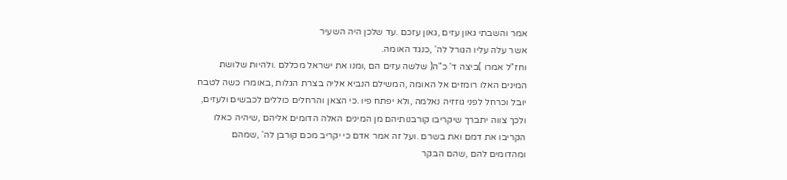אמר והשבתי גאון עזים ,גאון עזכם .עד שלכן היה השעיר
אשר עלה עליו הגורל לה' ,כנגד האומה.
וחז"ל אמרו )ביצה ד' כ"ה( שלשה עזים הם ,ומנו את ישראל מכללם .ולהיות שלושת
המינים האלו רומזים אל האומה ,המשילם הנביא אליה בצרת הגלות ,באומרו כשה לטבח
יובל וכרחל לפני גוזזיה נאלמה ,ולא יפתח פיו .כי הצאן והרחלים כוללים לכבשים ולעזים,
ולכך צווה יתברך שיקריבו קורבנותיהם מן המינים האלה הדומים אליהם ,שיהיה כאלו
הקריבו את דמם ואת בשרם .ועל זה אמר אדם כי יקריב מכם קורבן לה' ,שמהם
ומהדומים להם ,שהם הבקר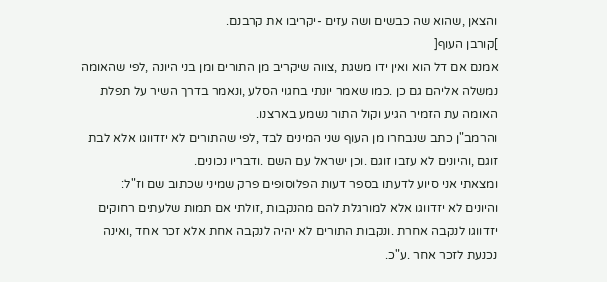והצאן ,שהוא שה כבשים ושה עזים -יקריבו את קרבנם.
]קורבן העוף[
אמנם אם דל הוא ואין ידו משגת ,צווה שיקריב מן התורים ומן בני היונה ,לפי שהאומה
נמשלה אליהם גם כן .כמו שאמר יונתי בחגוי הסלע ,ונאמר בדרך השיר על תפלת
האומה עת הזמיר הגיע וקול התור נשמע בארצנו.
והרמב"ן כתב שנבחרו מן העוף שני המינים לבד ,לפי שהתורים לא יזדווגו אלא לבת
זוגם ,והיונים לא עזבו זוגם .וכן ישראל עם השם .ודבריו נכונים.
ומצאתי אני סיוע לדעתו בספר דעות הפלוסופים פרק שמיני שכתוב שם וז"ל:
והיונים לא יזדווגו אלא למורגלת להם מהנקבות ,זולתי אם תמות שלעתים רחוקים
יזדווגו לנקבה אחרת .ונקבות התורים לא יהיה לנקבה אחת אלא זכר אחד ,ואינה
נכנעת לזכר אחר .ע"כ.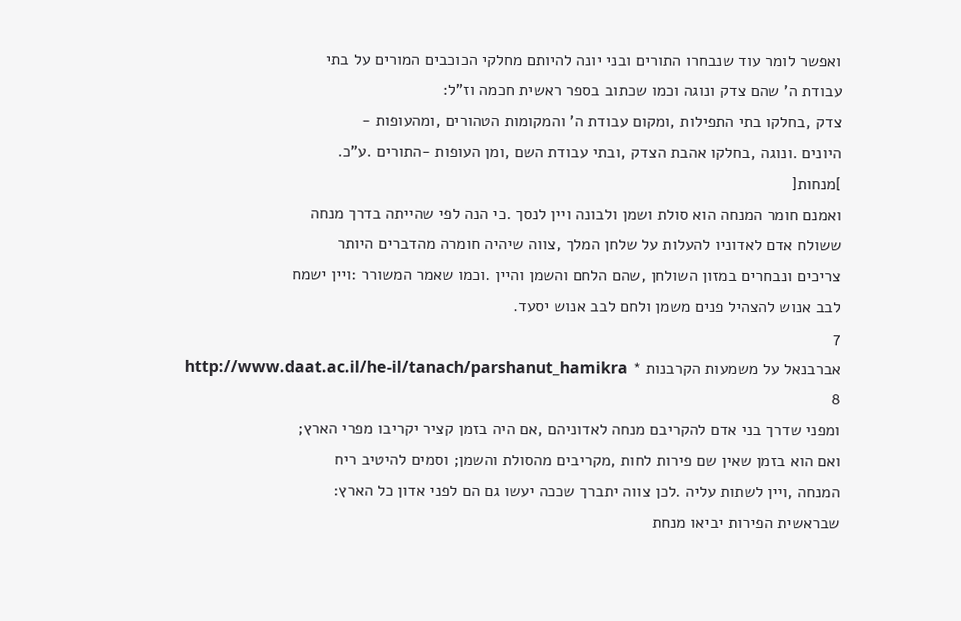ואפשר לומר עוד שנבחרו התורים ובני יונה להיותם מחלקי הכוכבים המורים על בתי
עבודת ה’ שהם צדק ונוגה וכמו שכתוב בספר ראשית חכמה וז"ל:
צדק ,בחלקו בתי התפילות ,ומקום עבודת ה’ והמקומות הטהורים ,ומהעופות -
היונים .ונוגה ,בחלקו אהבת הצדק ,ובתי עבודת השם ,ומן העופות -התורים .ע"כ.
]מנחות[
ואמנם חומר המנחה הוא סולת ושמן ולבונה ויין לנסך .כי הנה לפי שהייתה בדרך מנחה
ששולח אדם לאדוניו להעלות על שלחן המלך ,צווה שיהיה חומרה מהדברים היותר
צריכים ונבחרים במזון השולחן ,שהם הלחם והשמן והיין .וכמו שאמר המשורר :ויין ישמח
לבב אנוש להצהיל פנים משמן ולחם לבב אנוש יסעד.
7
אברבנאל על משמעות הקרבנות * http://www.daat.ac.il/he-il/tanach/parshanut_hamikra
8
ומפני שדרך בני אדם להקריבם מנחה לאדוניהם ,אם היה בזמן קציר יקריבו מפרי הארץ;
ואם הוא בזמן שאין שם פירות לחות ,מקריבים מהסולת והשמן; וסמים להיטיב ריח
המנחה ,ויין לשתות עליה .לכן צווה יתברך שככה יעשו גם הם לפני אדון כל הארץ:
שבראשית הפירות יביאו מנחת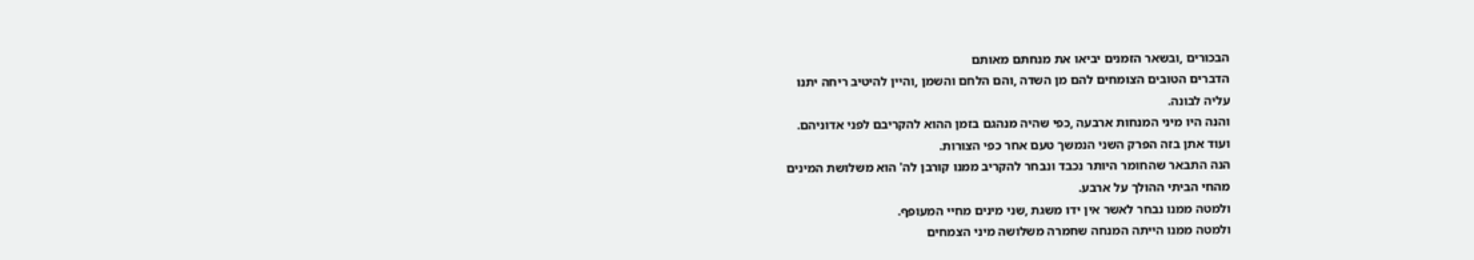הבכורים ,ובשאר הזמנים יביאו את מנחתם מאותם
הדברים הטובים הצומחים להם מן השדה ,והם הלחם והשמן ,והיין להיטיב ריחה יתנו
עליה לבונה.
והנה היו מיני המנחות ארבעה ,כפי שהיה מנהגם בזמן ההוא להקריבם לפני אדוניהם.
ועוד אתן בזה הפרק השני הנמשך טעם אחר כפי הצורות.
הנה התבאר שהחומר היותר נכבד ונבחר להקריב ממנו קורבן לה' הוא משלושת המינים
מהחי הביתי ההולך על ארבע.
ולמטה ממנו נבחר לאשר אין ידו משגת ,שני מינים מחיי המעופף.
ולמטה ממנו הייתה המנחה שחמרה משלושה מיני הצמחים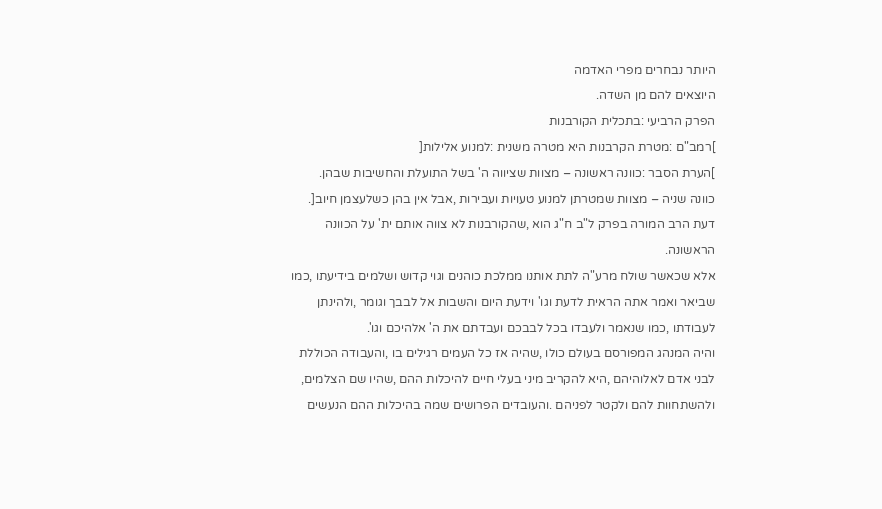היותר נבחרים מפרי האדמה
היוצאים להם מן השדה.
הפרק הרביעי :בתכלית הקורבנות
]רמב"ם :מטרת הקרבנות היא מטרה משנית :למנוע אלילות[
]הערת הסבר :כוונה ראשונה – מצוות שציווה ה' בשל התועלת והחשיבות שבהן.
כוונה שניה – מצוות שמטרתן למנוע טעויות ועבירות ,אבל אין בהן כשלעצמן חיוב[.
דעת הרב המורה בפרק ל"ב ח"ג הוא ,שהקורבנות לא צווה אותם ית' על הכוונה
הראשונה.
אלא שכאשר שולח מרע"ה לתת אותנו ממלכת כוהנים וגוי קדוש ושלמים בידיעתו ,כמו
שביאר ואמר אתה הראית לדעת וגו' וידעת היום והשבות אל לבבך וגומר ,ולהינתן
לעבודתו ,כמו שנאמר ולעבדו בכל לבבכם ועבדתם את ה' אלהיכם וגו'.
והיה המנהג המפורסם בעולם כולו ,שהיה אז כל העמים רגילים בו ,והעבודה הכוללת
לבני אדם לאלוהיהם ,היא להקריב מיני בעלי חיים להיכלות ההם ,שהיו שם הצלמים,
ולהשתחוות להם ולקטר לפניהם .והעובדים הפרושים שמה בהיכלות ההם הנעשים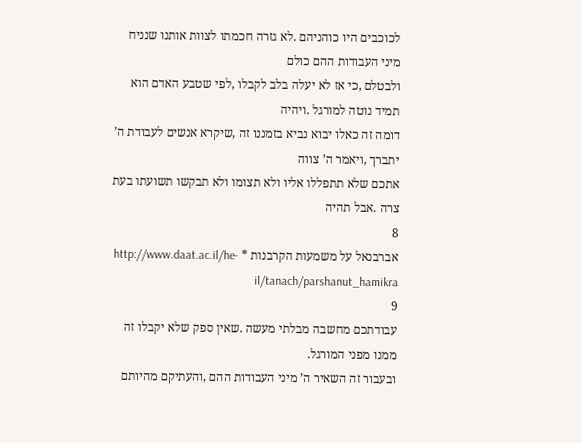לכוכבים היו כוהניהם .לא גזרה חכמתו לצוות אותנו שנניח מיני העבודות ההם כולם
ולבטלם ,כי אז לא יעלה בלב לקבלו ,לפי שטבע האדם הוא תמיד נוטה למורגל .ויהיה
דומה זה כאלו יבוא נביא בזמננו זה ,שיקרא אנשים לעבודת ה’ יתברך ,ויאמר ה’ צווה
אתכם שלא תתפללו אליו ולא תצומו ולא תבקשו תשועתו בעת צרה .אבל תהיה
8
אברבנאל על משמעות הקרבנות * http://www.daat.ac.il/he-il/tanach/parshanut_hamikra
9
עבודתכם מחשבה מבלתי מעשה .שאין ספק שלא יקבלו זה ממנו מפני המורגל.
ובעבור זה השאיר ה’ מיני העבודות ההם ,והעתיקם מהיותם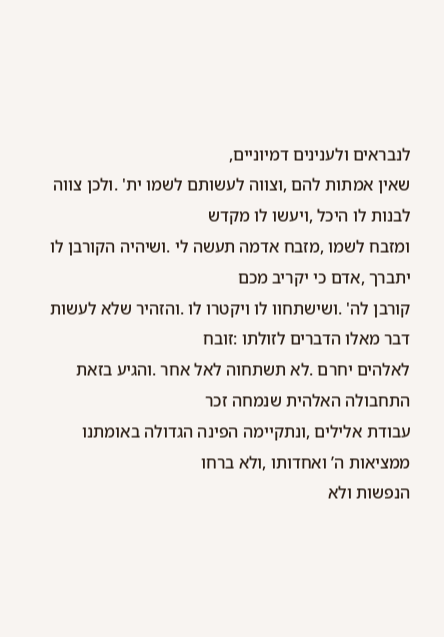לנבראים ולענינים דמיוניים,
שאין אמתות להם ,וצווה לעשותם לשמו ית' .ולכן צווה לבנות לו היכל ,ויעשו לו מקדש
ומזבח לשמו ,מזבח אדמה תעשה לי .ושיהיה הקורבן לו יתברך ,אדם כי יקריב מכם
קורבן לה' .ושישתחוו לו ויקטרו לו .והזהיר שלא לעשות דבר מאלו הדברים לזולתו :זובח
לאלהים יחרם .לא תשתחוה לאל אחר .והגיע בזאת התחבולה האלהית שנמחה זכר
עבודת אלילים ,ונתקיימה הפינה הגדולה באומתנו ממציאות ה’ ואחדותו ,ולא ברחו
הנפשות ולא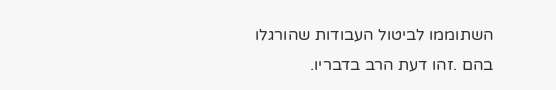השתוממו לביטול העבודות שהורגלו בהם .זהו דעת הרב בדבריו.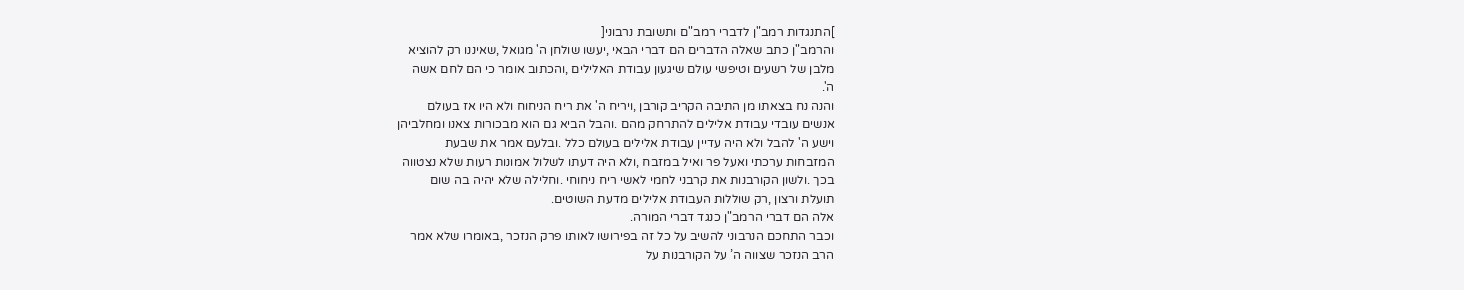]התנגדות רמב"ן לדברי רמב"ם ותשובת נרבוני[
והרמב"ן כתב שאלה הדברים הם דברי הבאי ,יעשו שולחן ה' מגואל ,שאיננו רק להוציא
מלבן של רשעים וטיפשי עולם שיגעון עבודת האלילים ,והכתוב אומר כי הם לחם אשה
ה'.
והנה נח בצאתו מן התיבה הקריב קורבן ,ויריח ה' את ריח הניחוח ולא היו אז בעולם
אנשים עובדי עבודת אלילים להתרחק מהם .והבל הביא גם הוא מבכורות צאנו ומחלביהן
וישע ה' להבל ולא היה עדיין עבודת אלילים בעולם כלל .ובלעם אמר את שבעת
המזבחות ערכתי ואעל פר ואיל במזבח ,ולא היה דעתו לשלול אמונות רעות שלא נצטווה
בכך .ולשון הקורבנות את קרבני לחמי לאשי ריח ניחוחי .וחלילה שלא יהיה בה שום
תועלת ורצון ,רק שוללות העבודת אלילים מדעת השוטים.
אלה הם דברי הרמב"ן כנגד דברי המורה.
וכבר התחכם הנרבוני להשיב על כל זה בפירושו לאותו פרק הנזכר ,באומרו שלא אמר
הרב הנזכר שצווה ה’ על הקורבנות על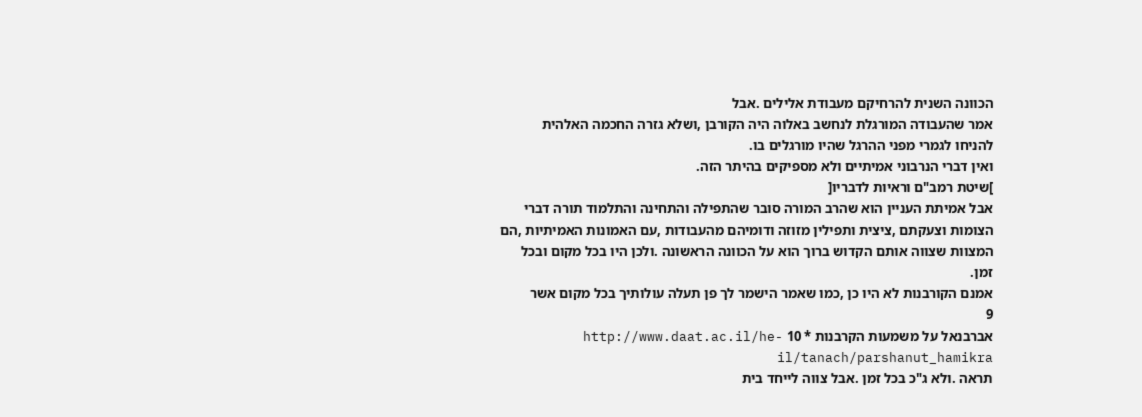הכוונה השנית להרחיקם מעבודת אלילים .אבל
אמר שהעבודה המורגלת לנחשב באלוה היה הקורבן ,ושלא גזרה החכמה האלהית
להניחו לגמרי מפני ההרגל שהיו מורגלים בו.
ואין דברי הנרבוני אמיתיים ולא מספיקים בהיתר הזה.
]שיטת רמב"ם וראיות לדבריו[
אבל אמיתת העניין הוא שהרב המורה סובר שהתפילה והתחינה והתלמוד תורה דברי
הצומות וצעקתם ,ציצית ותפילין מזוזה ודומיהם מהעבודות ,עם האמונות האמיתיות ,הם
המצוות שצווה אותם הקדוש ברוך הוא על הכוונה הראשונה .ולכן היו בכל מקום ובכל
זמן.
אמנם הקורבנות לא היו כן ,כמו שאמר הישמר לך פן תעלה עולותיך בכל מקום אשר
9
אברבנאל על משמעות הקרבנות * 10 http://www.daat.ac.il/he-il/tanach/parshanut_hamikra
תראה .ולא ג"כ בכל זמן .אבל צווה לייחד בית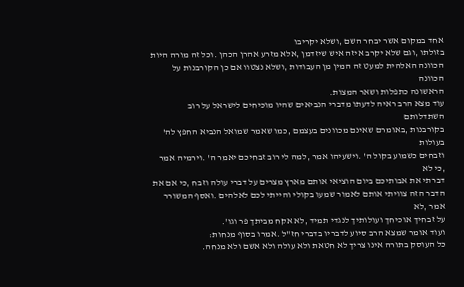אחד במקום אשר יבחר השם ,ושלא יקריבו
בזולתו ,וגם שלא יקרב איזה איש שיזדמן ,אלא מזרע אהרן הכהן .וכל זה מורה היות
הכוונה האלהית למעט זה המין מן העבודות ,ושלא נצטוו אם כן הקורבנות על הכוונה
הראשונה כתפלות ושאר המצות.
עוד מצא הרב ראיה לדעתו מדברי הנביאים שהיו מוכיחים לישראל על רוב השתדלותם
בקורבנות ,באומרם שאינם מכוונים בעצמם ,כמו שאמר שמואל הנביא החפץ לה' בעולות
וזבחים כשמוע בקול ה' .וישעיהו אמר ,למה לי רוב זבחיכם יאמר ה' .וירמיה אמר ,כי לא
דברתי את אבותיכם ביום הוציאי אותם מארץ מצרים על דברי עולה וזבח ,כי אם את
הדבר הזה צוויתי אותם לאמור שמעו בקולי והייתי לכם לאלהים .ואסף המשורר אמר ,לא
על זבחיך אוכיחך ועולותיך לנגדי תמיד ,לא אקח מביתך פר וגו'.
ועוד אומר שמצא הרב סיוע לדבריו בדברי חז"ל .אמרו בסוף מנחות:
כל העוסק בתורה אינו צריך לא חטאת ולא עולה ולא אשם ולא מנחה.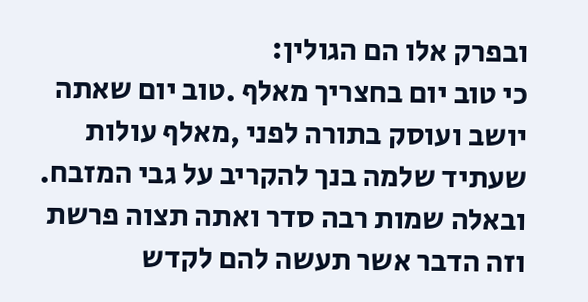ובפרק אלו הם הגולין:
כי טוב יום בחצריך מאלף .טוב יום שאתה יושב ועוסק בתורה לפני ,מאלף עולות
שעתיד שלמה בנך להקריב על גבי המזבח.
ובאלה שמות רבה סדר ואתה תצוה פרשת וזה הדבר אשר תעשה להם לקדש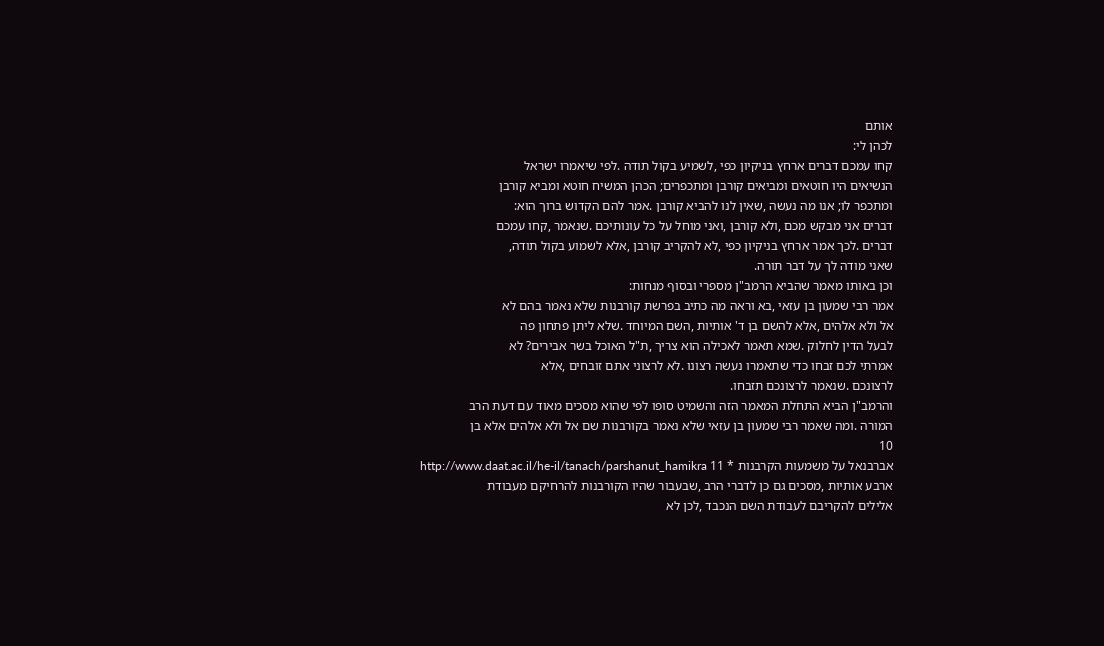אותם
לכהן לי:
קחו עמכם דברים ארחץ בניקיון כפי ,לשמיע בקול תודה .לפי שיאמרו ישראל
הנשיאים היו חוטאים ומביאים קורבן ומתכפרים; הכהן המשיח חוטא ומביא קורבן
ומתכפר לו; אנו מה נעשה ,שאין לנו להביא קורבן .אמר להם הקדוש ברוך הוא:
דברים אני מבקש מכם ,ולא קורבן ,ואני מוחל על כל עונותיכם .שנאמר ,קחו עמכם
דברים .לכך אמר ארחץ בניקיון כפי ,לא להקריב קורבן ,אלא לשמוע בקול תודה,
שאני מודה לך על דבר תורה.
וכן באותו מאמר שהביא הרמב"ן מספרי ובסוף מנחות:
אמר רבי שמעון בן עזאי ,בא וראה מה כתיב בפרשת קורבנות שלא נאמר בהם לא
אל ולא אלהים ,אלא להשם בן ד' אותיות ,השם המיוחד .שלא ליתן פתחון פה
לבעל הדין לחלוק .שמא תאמר לאכילה הוא צריך ,ת"ל האוכל בשר אבירים? לא
אמרתי לכם זבחו כדי שתאמרו נעשה רצונו .לא לרצוני אתם זובחים ,אלא
לרצונכם .שנאמר לרצונכם תזבחו.
והרמב"ן הביא התחלת המאמר הזה והשמיט סופו לפי שהוא מסכים מאוד עם דעת הרב
המורה .ומה שאמר רבי שמעון בן עזאי שלא נאמר בקורבנות שם אל ולא אלהים אלא בן
10
אברבנאל על משמעות הקרבנות * 11 http://www.daat.ac.il/he-il/tanach/parshanut_hamikra
ארבע אותיות ,מסכים גם כן לדברי הרב ,שבעבור שהיו הקורבנות להרחיקם מעבודת
אלילים להקריבם לעבודת השם הנכבד ,לכן לא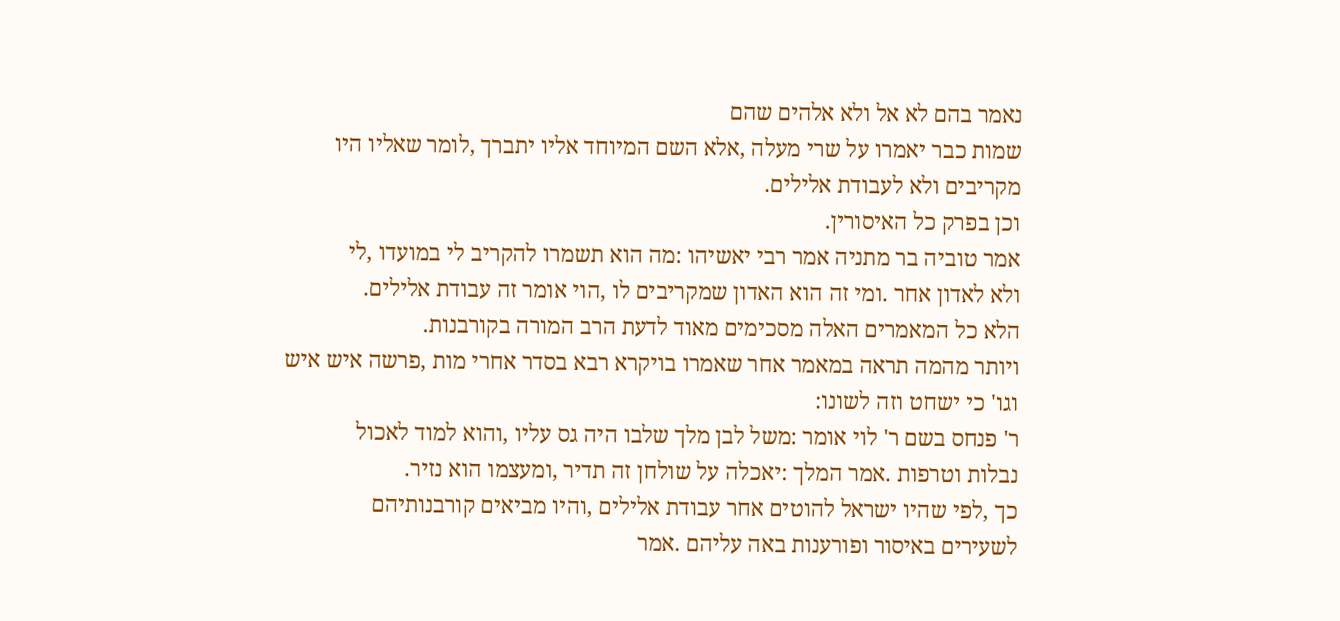נאמר בהם לא אל ולא אלהים שהם
שמות כבר יאמרו על שרי מעלה ,אלא השם המיוחד אליו יתברך ,לומר שאליו היו
מקריבים ולא לעבודת אלילים.
וכן בפרק כל האיסורין.
אמר טוביה בר מתניה אמר רבי יאשיהו :מה הוא תשמרו להקריב לי במועדו ,לי
ולא לאדון אחר .ומי זה הוא האדון שמקריבים לו ,הוי אומר זה עבודת אלילים.
הלא כל המאמרים האלה מסכימים מאוד לדעת הרב המורה בקורבנות.
ויותר מהמה תראה במאמר אחר שאמרו בויקרא רבא בסדר אחרי מות ,פרשה איש איש
וגו' כי ישחט וזה לשונו:
ר' פנחס בשם ר' לוי אומר :משל לבן מלך שלבו היה גס עליו ,והוא למוד לאכול
נבלות וטרפות .אמר המלך :יאכלה על שולחן זה תדיר ,ומעצמו הוא נזיר.
כך ,לפי שהיו ישראל להוטים אחר עבודת אלילים ,והיו מביאים קורבנותיהם
לשעירים באיסור ופורענות באה עליהם .אמר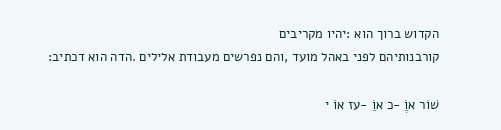הקדוש ברוך הוא :יהיו מקריבים
קורבנותיהם לפני באהל מועד ,והם נפרשים מעבודת אלילים .הדה הוא דכתיב:

שׁוֹר אוֶֹ -כ אוֵֹ -עז אוֹ י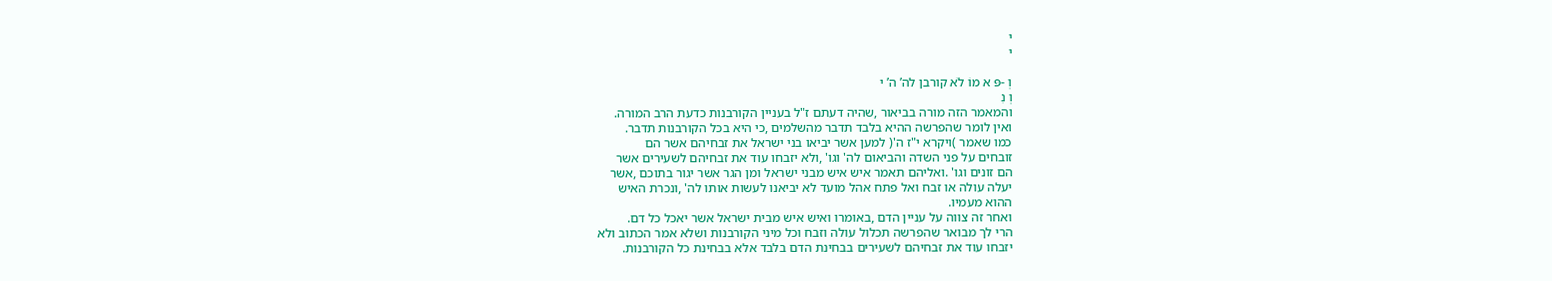י
י

וְ -פּ א מוֹ לֹא קורבן לה’ ה’ י
וְ נִ
והמאמר הזה מורה בביאור ,שהיה דעתם ז"ל בעניין הקורבנות כדעת הרב המורה.
ואין לומר שהפרשה ההיא בלבד תדבר מהשלמים ,כי היא בכל הקורבנות תדבר.
כמו שאמר )ויקרא י"ז ה'( למען אשר יביאו בני ישראל את זבחיהם אשר הם
זובחים על פני השדה והביאום לה' וגו' ,ולא יזבחו עוד את זבחיהם לשעירים אשר
הם זונים וגו' .ואליהם תאמר איש איש מבני ישראל ומן הגר אשר יגור בתוכם ,אשר
יעלה עולה או זבח ואל פתח אהל מועד לא יביאנו לעשות אותו לה' ,ונכרת האיש
ההוא מעמיו.
ואחר זה צווה על עניין הדם ,באומרו ואיש איש מבית ישראל אשר יאכל כל דם.
הרי לך מבואר שהפרשה תכלול עולה וזבח וכל מיני הקורבנות ושלא אמר הכתוב ולא
יזבחו עוד את זבחיהם לשעירים בבחינת הדם בלבד אלא בבחינת כל הקורבנות.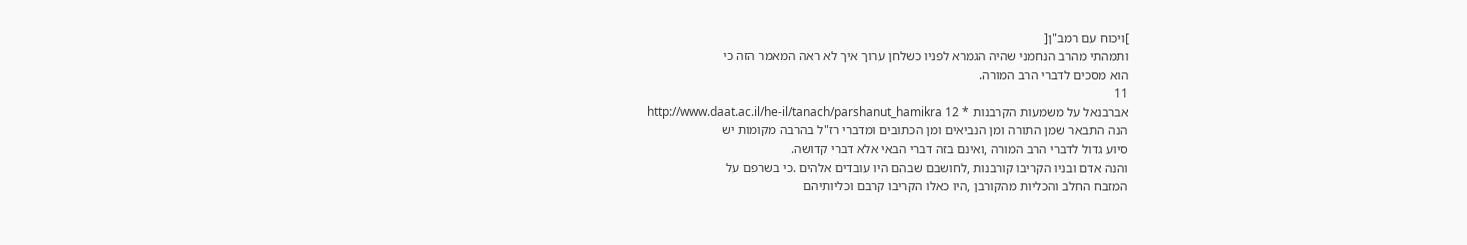]ויכוח עם רמב"ן[
ותמהתי מהרב הנחמני שהיה הגמרא לפניו כשלחן ערוך איך לא ראה המאמר הזה כי
הוא מסכים לדברי הרב המורה.
11
אברבנאל על משמעות הקרבנות * 12 http://www.daat.ac.il/he-il/tanach/parshanut_hamikra
הנה התבאר שמן התורה ומן הנביאים ומן הכתובים ומדברי רז"ל בהרבה מקומות יש
סיוע גדול לדברי הרב המורה ,ואינם בזה דברי הבאי אלא דברי קדושה.
והנה אדם ובניו הקריבו קורבנות ,לחושבם שבהם היו עובדים אלהים .כי בשרפם על
המזבח החלב והכליות מהקורבן ,היו כאלו הקריבו קרבם וכליותיהם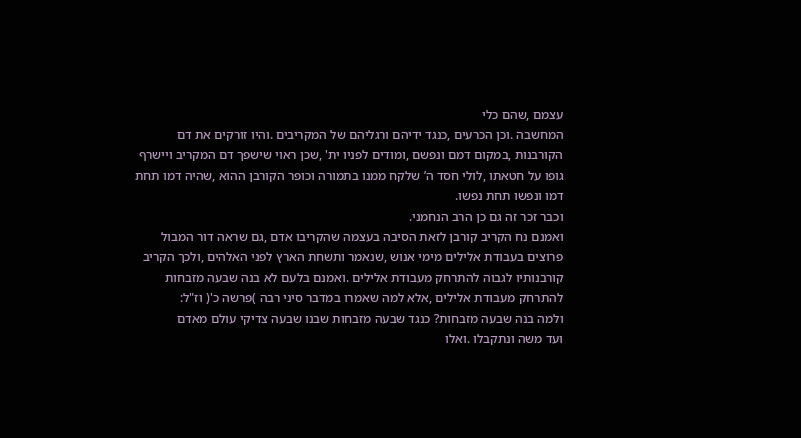עצמם ,שהם כלי
המחשבה .וכן הכרעים ,כנגד ידיהם ורגליהם של המקריבים .והיו זורקים את דם
הקורבנות ,במקום דמם ונפשם ,ומודים לפניו ית' ,שכן ראוי שישפך דם המקריב ויישרף
גופו על חטאתו ,לולי חסד ה’ שלקח ממנו בתמורה וכופר הקורבן ההוא ,שהיה דמו תחת
דמו ונפשו תחת נפשו.
וכבר זכר זה גם כן הרב הנחמני.
ואמנם נח הקריב קורבן לזאת הסיבה בעצמה שהקריבו אדם ,גם שראה דור המבול
פרוצים בעבודת אלילים מימי אנוש ,שנאמר ותשחת הארץ לפני האלהים ,ולכך הקריב
קורבנותיו לגבוה להתרחק מעבודת אלילים .ואמנם בלעם לא בנה שבעה מזבחות
להתרחק מעבודת אלילים ,אלא למה שאמרו במדבר סיני רבה )פרשה כ'( וז"ל:
ולמה בנה שבעה מזבחות? כנגד שבעה מזבחות שבנו שבעה צדיקי עולם מאדם
ועד משה ונתקבלו .ואלו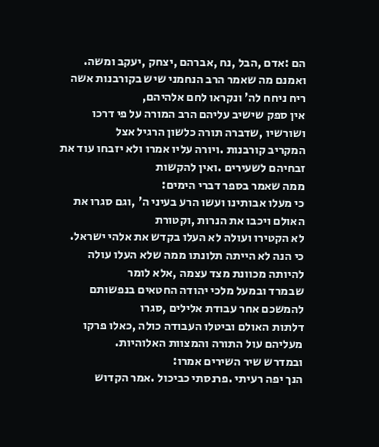הם :אדם ,הבל ,נח ,אברהם ,יצחק ,יעקב ומשה.
ואמנם מה שאמר הרב הנחמני שיש בקורבנות אשה ריח ניחח לה' ונקראו לחם אלהיהם,
אין ספק שישיב עליהם הרב המורה על פי דרכו ושורשיו ,שדברה תורה כלשון הרגיל אצל
המקריב קורבנות .ויורה עליו אמרו ולא יזבחו עוד את זבחיהם לשעירים .ואין להקשות
ממה שאמר בספר דברי הימים:
כי מעלו אבותינו ועשו הרע בעיני ה' ,וגם סגרו את האולם ויכבו את הנרות ,וקטורת
לא הקטירו ועולה לא העלו בקדש את אלהי ישראל.
כי הנה לא הייתה תלונתו ממה שלא העלו עולה להיותה מכוונת מצד עצמה ,אלא לומר
שבמרד ובמעל מלכי יהודה החטאים בנפשותם להמשכם אחר עבודת אלילים ,סגרו
דלתות האולם וביטלו העבודה כולה ,כאלו פרקו מעליהם עול התורה והמצוות האלוהיות.
ובמדרש שיר השירים אמרו:
הנך יפה רעיתי .פרנסתי כביכול .אמר הקדוש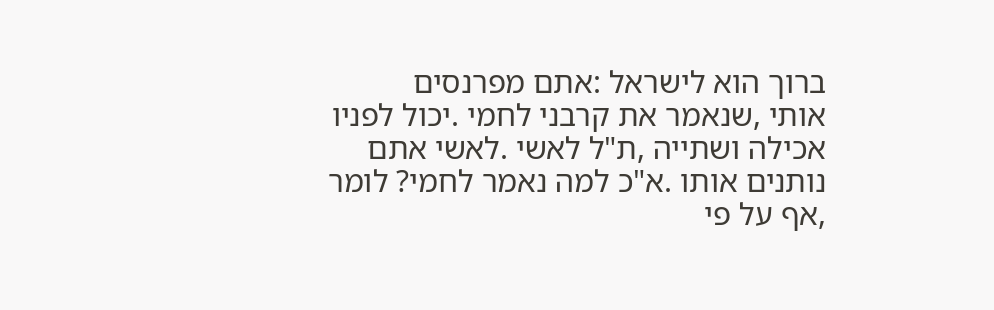ברוך הוא לישראל :אתם מפרנסים
אותי ,שנאמר את קרבני לחמי .יכול לפניו אכילה ושתייה ,ת"ל לאשי .לאשי אתם
נותנים אותו .א"כ למה נאמר לחמי? לומר ,אף על פי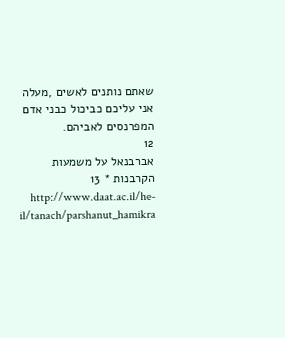שאתם נותנים לאשים ,מעלה
אני עליכם כביכול כבני אדם המפרנסים לאביהם.
12
אברבנאל על משמעות הקרבנות * 13 http://www.daat.ac.il/he-il/tanach/parshanut_hamikra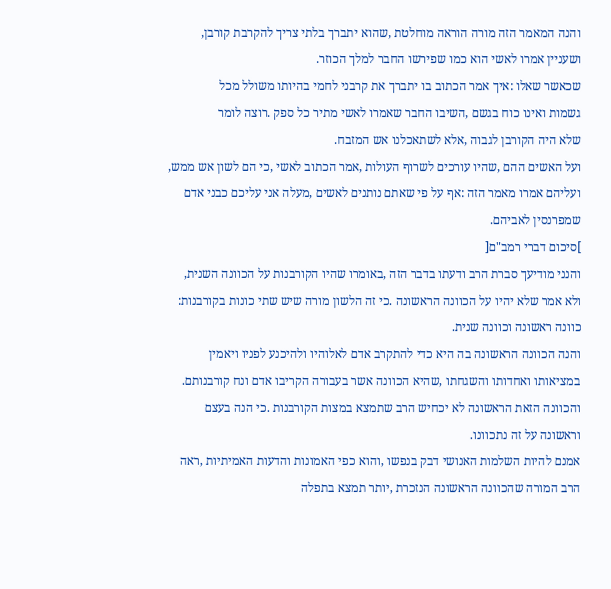והנה המאמר הזה מורה הוראה מוחלטת ,שהוא יתברך בלתי צריך להקרבת קורבן,
ושעניין אמרו לאשי הוא כמו שפירשו החבר למלך הכוזר.
שכאשר שאלו :איך אמר הכתוב בו יתברך את קרבני לחמי בהיותו משולל מכל
גשמות ואינו כוח בגשם ,השיבו החבר שאמרו לאשי מתיר כל ספק .רוצה לומר
שלא היה הקורבן לגבוה ,אלא לשתאכלנו אש המזבח.
ועל האשים ההם ,שהיו עורכים לשרוף העולות ,אמר הכתוב לאשי ,כי הם לשון אש ממש,
ועליהם אמרו מאמר הזה :אף על פי שאתם נותנים לאשים ,מעלה אני עליכם כבני אדם
שמפרנסין לאביהם.
]סיכום דברי רמב"ם[
והנני מודיעך סברת הרב ודעתו בדבר הזה ,באומרו שהיו הקורבנות על הכוונה השנית,
ולא אמר שלא יהיו על הכוונה הראשונה .כי זה הלשון מורה שיש שתי כונות בקורבנות:
כוונה ראשונה וכוונה שנית.
והנה הכוונה הראשונה בה היא כדי להתקרב אדם לאלוהיו ולהיכנע לפניו ויאמין
במציאותו ואחדותו והשגחתו ,שהיא הכוונה אשר בעבורה הקריבו אדם ונח קורבנותם.
והכוונה הזאת הראשונה לא יכחיש הרב שתמצא במצות הקורבנות .כי הנה בעצם
וראשונה על זה נתכוונו.
אמנם להיות השלמות האנושי דבק בנפשו ,והוא כפי האמונות והדעות האמיתיות ,ראה
הרב המורה שהכוונה הראשונה הנזכרת ,יותר תמצא בתפלה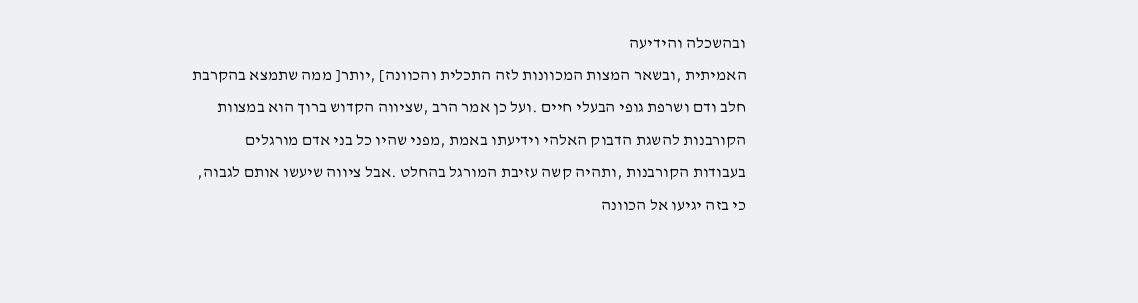ובהשכלה והידיעה
האמיתית ,ובשאר המצות המכוונות לזה התכלית והכוונה] ,יותר[ ממה שתמצא בהקרבת
חלב ודם ושרפת גופי הבעלי חיים .ועל כן אמר הרב ,שציווה הקדוש ברוך הוא במצוות
הקורבנות להשגת הדבוק האלהי וידיעתו באמת ,מפני שהיו כל בני אדם מורגלים
בעבודות הקורבנות ,ותהיה קשה עזיבת המורגל בהחלט .אבל ציווה שיעשו אותם לגבוה,
כי בזה יגיעו אל הכוונה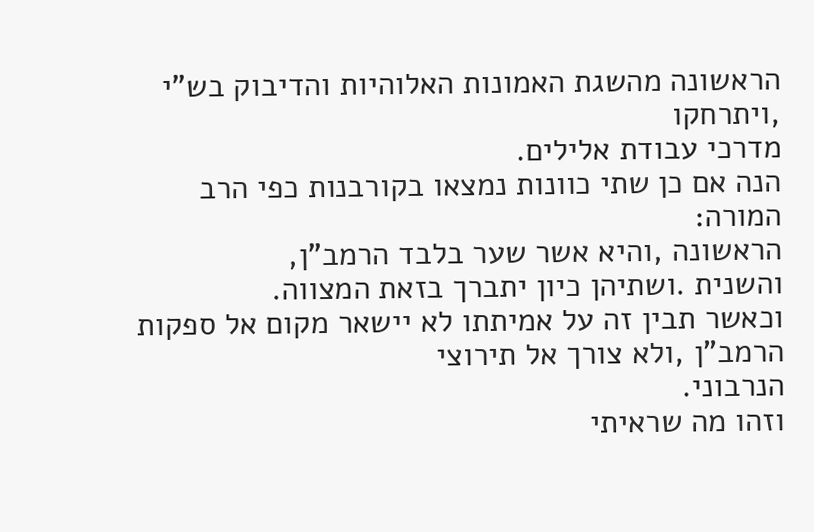הראשונה מהשגת האמונות האלוהיות והדיבוק בש"י ,ויתרחקו
מדרכי עבודת אלילים.
הנה אם כן שתי כוונות נמצאו בקורבנות כפי הרב המורה:
הראשונה ,והיא אשר שער בלבד הרמב"ן,
והשנית .ושתיהן כיון יתברך בזאת המצווה.
וכאשר תבין זה על אמיתתו לא יישאר מקום אל ספקות הרמב"ן ,ולא צורך אל תירוצי
הנרבוני.
וזהו מה שראיתי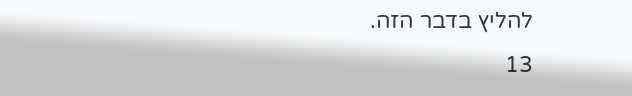להליץ בדבר הזה.
13